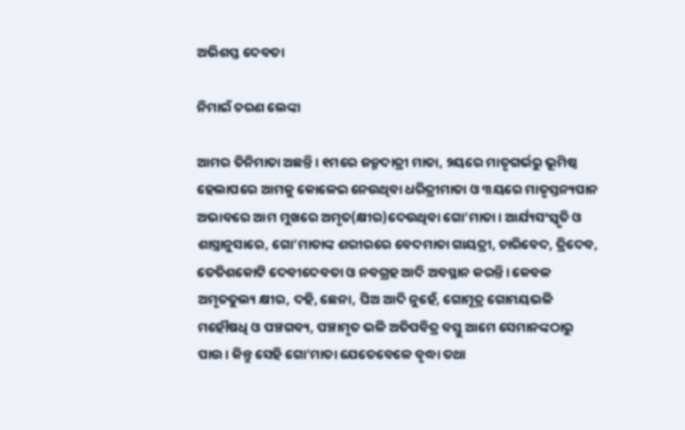ଅଭିଶପ୍ତ ଦେବତା

ନିମାଇଁ ଚରଣ ଲେଙ୍କା

ଆମର ତିନିମାତା ଅଛନ୍ତି। ୧ମରେ ଜନ୍ମଦାତ୍ରୀ ମାତା, ୨ୟରେ ମାତୃଗର୍ଭରୁ ଭୂମିଷ୍ଠ ହେଲାପରେ ଆମକୁ କୋଳେଇ ନେଉଥିବା ଧରିତ୍ରୀମାତା ଓ ୩ୟରେ ମାତୃସ୍ତନ୍ୟପାନ ଅଭାବରେ ଆମ ମୁଖରେ ଅମୃତ(କ୍ଷୀର)ଦେଉଥିବା ଗୋ’ମାତା। ଆର୍ଯ୍ୟସଂସ୍କୃତି ଓ ଶାସ୍ତ୍ରାନୁସାରେ, ଗୋ’ମାତାଙ୍କ ଶରୀରରେ ବେଦମାତା ଗାୟତ୍ରୀ, ଚାରିବେଦ, ତ୍ରିଦେବ, ତେତିଶକୋଟି ଦେବୀଦେବତା ଓ ନବଗ୍ରହ ଆଦି ଅବସ୍ଥାନ କରନ୍ତି। କେବଳ ଅମୃତତୁଲ୍ୟ କ୍ଷୀର, ଦହି, ଛେନା, ଘିଅ ଆଦି ନୁହେଁ, ଗୋମୂତ୍ର ଗୋମୟଭଳି ମହୌଷଧି ଓ ପଞ୍ଚଗବ୍ୟ, ପଞ୍ଚାମୃତ ଭଳି ଅତିପବିତ୍ର ବସ୍ତୁ ଆମେ ସେମାନଙ୍କଠାରୁ ପାଉ। କିନ୍ତୁ ସେହି ଗୋ’ମାତା ଯେତେବେଳେ ବୃଦ୍ଧା ତଥା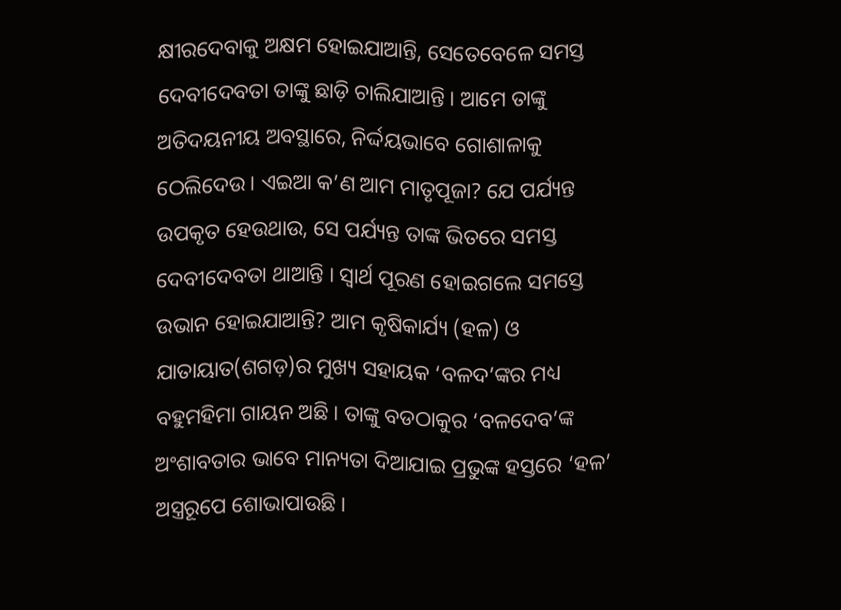କ୍ଷୀରଦେବାକୁ ଅକ୍ଷମ ହୋଇଯାଆନ୍ତି, ସେତେବେଳେ ସମସ୍ତ ଦେବୀଦେବତା ତାଙ୍କୁ ଛାଡ଼ି ଚାଲିଯାଆନ୍ତି। ଆମେ ତାଙ୍କୁ ଅତିଦୟନୀୟ ଅବସ୍ଥାରେ, ନିର୍ଦ୍ଦୟଭାବେ ଗୋଶାଳାକୁ ଠେଲିଦେଉ। ଏଇଆ କ’ଣ ଆମ ମାତୃପୂଜା? ଯେ ପର୍ଯ୍ୟନ୍ତ ଉପକୃତ ହେଉଥାଉ, ସେ ପର୍ଯ୍ୟନ୍ତ ତାଙ୍କ ଭିତରେ ସମସ୍ତ ଦେବୀଦେବତା ଥାଆନ୍ତି । ସ୍ବାର୍ଥ ପୂରଣ ହୋଇଗଲେ ସମସ୍ତେ ଉଭାନ ହୋଇଯାଆନ୍ତି? ଆମ କୃଷିକାର୍ଯ୍ୟ (ହଳ) ଓ ଯାତାୟାତ(ଶଗଡ଼)ର ମୁଖ୍ୟ ସହାୟକ ‘ବଳଦ’ଙ୍କର ମଧ୍ୟ ବହୁମହିମା ଗାୟନ ଅଛି। ତାଙ୍କୁ ବଡଠାକୁର ‘ବଳଦେବ’ଙ୍କ ଅଂଶାବତାର ଭାବେ ମାନ୍ୟତା ଦିଆଯାଇ ପ୍ରଭୁଙ୍କ ହସ୍ତରେ ‘ହଳ’ ଅସ୍ତ୍ରରୂପେ ଶୋଭାପାଉଛି।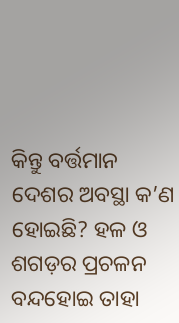କିନ୍ତୁ ବର୍ତ୍ତମାନ ଦେଶର ଅବସ୍ଥା କ’ଣ ହୋଇଛି? ହଳ ଓ ଶଗଡ଼ର ପ୍ରଚଳନ ବନ୍ଦହୋଇ ତାହା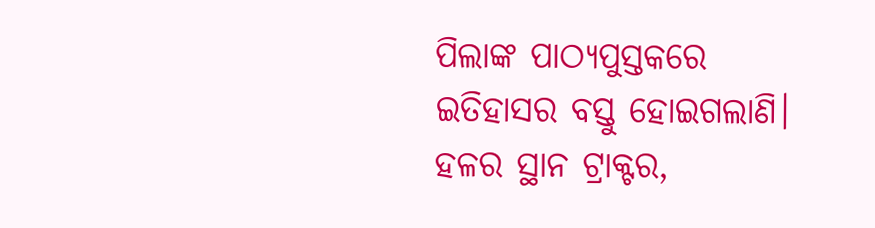ପିଲାଙ୍କ ପାଠ୍ୟପୁସ୍ତକରେ ଇତିହାସର ବସ୍ତୁ ହୋଇଗଲାଣି। ହଳର ସ୍ଥାନ ଟ୍ରାକ୍ଟର,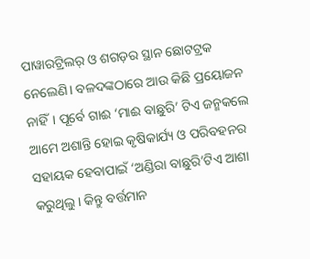ପାୱାରଟ୍ରିଲର୍‌ ଓ ଶଗଡ଼ର ସ୍ଥାନ ଛୋଟଟ୍ରକ ନେଲେଣି। ବଳଦଙ୍କଠାରେ ଆଉ କିଛି ପ୍ରୟୋଜନ ନାହିଁ। ପୂର୍ବେ ଗାଈ ‘ମାଈ ବାଛୁରି’ ଟିଏ ଜନ୍ମକଲେ ଆମେ ଅଶାନ୍ତି ହୋଇ କୃଷିକାର୍ଯ୍ୟ ଓ ପରିବହନର ସହାୟକ ହେବାପାଇଁ ‘ଅଣ୍ଡିରା ବାଛୁରି’ଟିଏ ଆଶା କରୁଥିଲୁ। କିନ୍ତୁ ବର୍ତ୍ତମାନ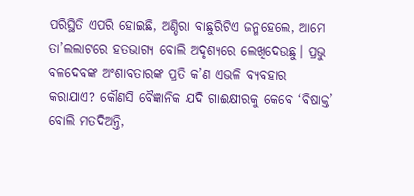ପରିସ୍ଥିତି ଏପରି ହୋଇଛି, ଅଣ୍ଡିରା ବାଛୁରିଟିଏ ଜନ୍ମହେଲେ, ଆମେ ତା’ଲଲାଟରେ ହତଭାଗ୍ୟ ବୋଲି ଅଦୃଶ୍ୟରେ ଲେଖିଦେଉଛୁ। ପ୍ରଭୁ ବଳଦେବଙ୍କ ଅଂଶାବତାରଙ୍କ ପ୍ରତି କ’ଣ ଏଭଳି ବ୍ୟବହାର କରାଯାଏ? କୌଣସି ବୈଜ୍ଞାନିକ ଯଦି ଗାଈକ୍ଷୀରକୁ କେବେ ‘ବିଷାକ୍ତ’ ବୋଲି ମତଦିଅନ୍ତି,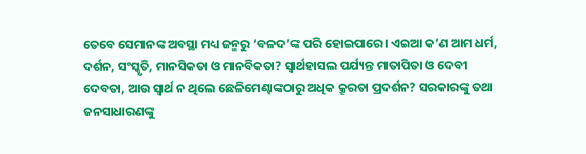ତେବେ ସେମାନଙ୍କ ଅବସ୍ଥା ମଧ୍ୟ ଜନ୍ମରୁ ‘ବଳଦ’ଙ୍କ ପରି ହୋଇପାରେ। ଏଇଆ କ’ଣ ଆମ ଧର୍ମ, ଦର୍ଶନ, ସଂସ୍କୃତି, ମାନସିକତା ଓ ମାନବିକତା? ସ୍ବାର୍ଥହାସଲ ପର୍ଯ୍ୟନ୍ତ ମାତାପିତା ଓ ଦେବୀ ଦେବତା, ଆଉ ସ୍ବାର୍ଥ ନ ଥିଲେ ଛେଳିମେଣ୍ଢାଙ୍କଠାରୁ ଅଧିକ କ୍ରୂରତା ପ୍ରଦର୍ଶନ? ସରକାରଙ୍କୁ ତଥା ଜନସାଧାରଣଙ୍କୁ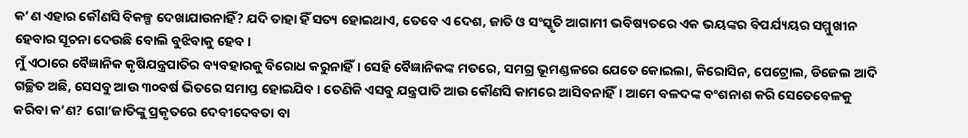କ’ଣ ଏହାର କୌଣସି ବିକଳ୍ପ ଦେଖାଯାଉନାହିଁ? ଯଦି ତାହା ହିଁ ସତ୍ୟ ହୋଇଥାଏ, ତେବେ ଏ ଦେଶ, ଜାତି ଓ ସଂସ୍କୃତି ଆଗାମୀ ଭବିଷ୍ୟତରେ ଏକ ଭୟଙ୍କର ବିପର୍ଯ୍ୟୟର ସମ୍ମୁଖୀନ ହେବାର ସୂଚନା ଦେଉଛି ବୋଲି ବୁଝିବାକୁ ହେବ।
ମୁଁ ଏଠାରେ ବୈଜ୍ଞାନିକ କୃଷିଯନ୍ତ୍ରପାତିର ବ୍ୟବହାରକୁ ବିରୋଧ କରୁନାହିଁ। ସେହି ବୈଜ୍ଞାନିକଙ୍କ ମତରେ, ସମଗ୍ର ଭୂମଣ୍ଡଳରେ ଯେତେ କୋଇଲା, କିରୋସିନ, ପେଟ୍ରୋଲ, ଡିଜେଲ ଆଦି ଗଚ୍ଛିତ ଅଛି, ସେସବୁ ଆଉ ୩୦ବର୍ଷ ଭିତରେ ସମାପ୍ତ ହୋଇଯିବ। ତେଣିକି ଏସବୁ ଯନ୍ତ୍ରପାତି ଆଉ କୌଣସି କାମରେ ଆସିବନାହିଁ। ଆମେ ବଳଦଙ୍କ ବଂଶନାଶ କରି ସେତେବେଳକୁ କରିବା କ’ଣ? ଗୋ’ଜାତିଙ୍କୁ ପ୍ରକୃତରେ ଦେବୀଦେବତା ବା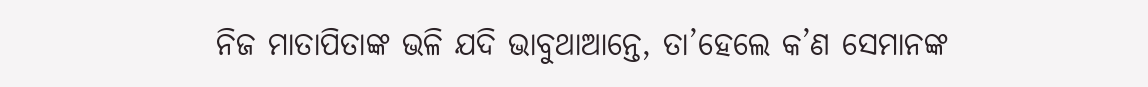ନିଜ ମାତାପିତାଙ୍କ ଭଳି ଯଦି ଭାବୁଥାଆନ୍ତେ, ତା’ହେଲେ କ’ଣ ସେମାନଙ୍କ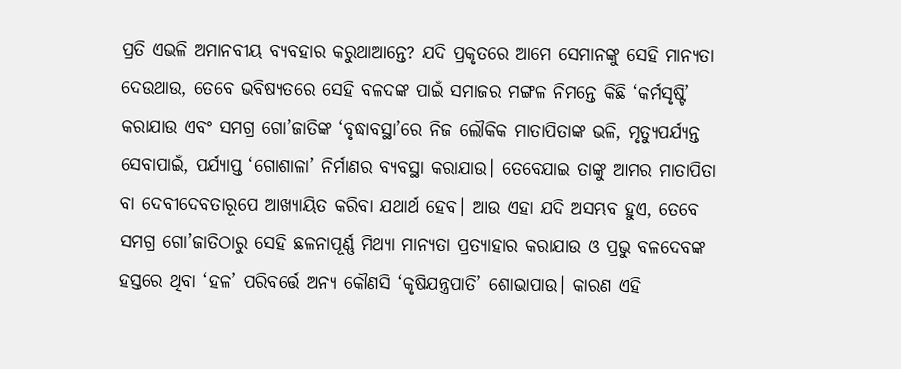ପ୍ରତି ଏଭଳି ଅମାନବୀୟ ବ୍ୟବହାର କରୁଥାଆନ୍ତେ? ଯଦି ପ୍ରକୃତରେ ଆମେ ସେମାନଙ୍କୁ ସେହି ମାନ୍ୟତା ଦେଉଥାଉ, ତେବେ ଭବିଷ୍ୟତରେ ସେହି ବଳଦଙ୍କ ପାଇଁ ସମାଜର ମଙ୍ଗଳ ନିମନ୍ତେ କିଛି ‘କର୍ମସୃଷ୍ଟି’ କରାଯାଉ ଏବଂ ସମଗ୍ର ଗୋ’ଜାତିଙ୍କ ‘ବୃଦ୍ଧାବସ୍ଥା’ରେ ନିଜ ଲୌକିକ ମାତାପିତାଙ୍କ ଭଳି, ମୃତ୍ୟୁପର୍ଯ୍ୟନ୍ତ ସେବାପାଇଁ, ପର୍ଯ୍ୟାପ୍ତ ‘ଗୋଶାଳା’ ନିର୍ମାଣର ବ୍ୟବସ୍ଥା କରାଯାଉ। ତେବେଯାଇ ତାଙ୍କୁ ଆମର ମାତାପିତା ବା ଦେବୀଦେବତାରୂପେ ଆଖ୍ୟାୟିତ କରିବା ଯଥାର୍ଥ ହେବ। ଆଉ ଏହା ଯଦି ଅସମ୍ଭବ ହୁଏ, ତେବେ ସମଗ୍ର ଗୋ’ଜାତିଠାରୁ ସେହି ଛଳନାପୂର୍ଣ୍ଣ ମିଥ୍ୟା ମାନ୍ୟତା ପ୍ରତ୍ୟାହାର କରାଯାଉ ଓ ପ୍ରଭୁ ବଳଦେବଙ୍କ ହସ୍ତରେ ଥିବା ‘ହଳ’ ପରିବର୍ତ୍ତେ ଅନ୍ୟ କୌଣସି ‘କୃଷିଯନ୍ତ୍ରପାତି’ ଶୋଭାପାଉ। କାରଣ ଏହି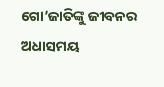ଗୋ’ଜାତିଙ୍କୁ ଜୀବନର ଅଧାସମୟ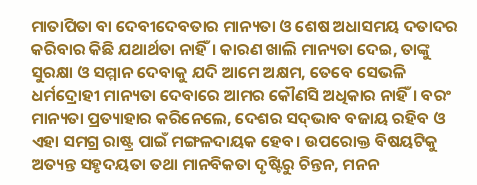ମାତାପିତା ବା ଦେବୀଦେବତାର ମାନ୍ୟତା ଓ ଶେଷ ଅଧାସମୟ ଦତାଦର କରିବାର କିଛି ଯଥାର୍ଥତା ନାହିଁ। କାରଣ ଖାଲି ମାନ୍ୟତା ଦେଇ, ତାଙ୍କୁ ସୁରକ୍ଷା ଓ ସମ୍ମାନ ଦେବାକୁ ଯଦି ଆମେ ଅକ୍ଷମ, ତେବେ ସେଭଳି ଧର୍ମଦ୍ରୋହୀ ମାନ୍ୟତା ଦେବାରେ ଆମର କୌଣସି ଅଧିକାର ନାହିଁ। ବରଂ ମାନ୍ୟତା ପ୍ରତ୍ୟାହାର କରିନେଲେ, ଦେଶର ସଦ୍‌ଭାବ ବଜାୟ ରହିବ ଓ ଏହା ସମଗ୍ର ରାଷ୍ଟ୍ର ପାଇଁ ମଙ୍ଗଳଦାୟକ ହେବ। ଉପରୋକ୍ତ ବିଷୟଟିକୁ ଅତ୍ୟନ୍ତ ସହୃଦୟତା ତଥା ମାନବିକତା ଦୃଷ୍ଟିରୁ ଚିନ୍ତନ, ମନନ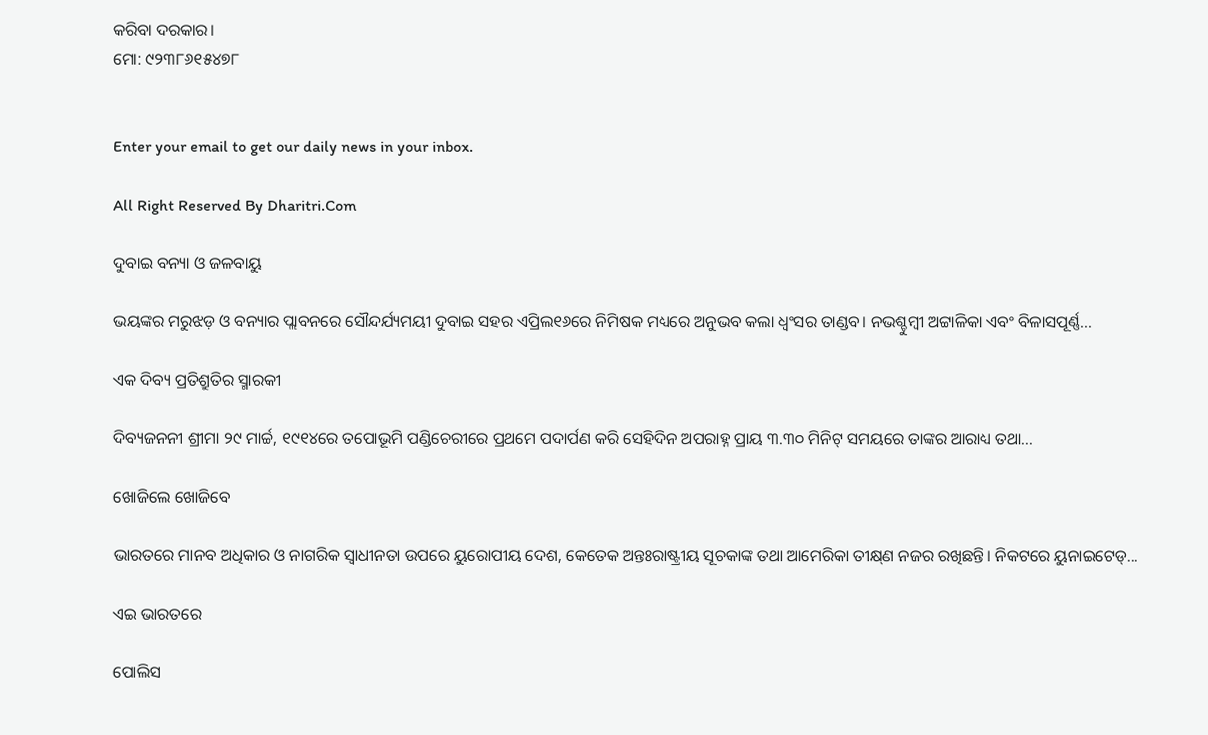କରିବା ଦରକାର।
ମୋ: ୯୨୩୮୬୧୫୪୭୮


Enter your email to get our daily news in your inbox.

All Right Reserved By Dharitri.Com

ଦୁବାଇ ବନ୍ୟା ଓ ଜଳବାୟୁ

ଭୟଙ୍କର ମରୁଝଡ଼ ଓ ବନ୍ୟାର ପ୍ଲାବନରେ ସୌନ୍ଦର୍ଯ୍ୟମୟୀ ଦୁବାଇ ସହର ଏପ୍ରିଲ୧୬ରେ ନିମିଷକ ମଧ୍ୟରେ ଅନୁଭବ କଲା ଧ୍ବଂସର ତାଣ୍ଡବ। ନଭଶ୍ଚୁମ୍ବୀ ଅଟ୍ଟାଳିକା ଏବଂ ବିଳାସପୂର୍ଣ୍ଣ...

ଏକ ଦିବ୍ୟ ପ୍ରତିଶ୍ରୁତିର ସ୍ମାରକୀ

ଦିବ୍ୟଜନନୀ ଶ୍ରୀମା ୨୯ ମାର୍ଚ୍ଚ, ୧୯୧୪ରେ ତପୋଭୂମି ପଣ୍ଡିଚେରୀରେ ପ୍ରଥମେ ପଦାର୍ପଣ କରି ସେହିଦିନ ଅପରାହ୍ନ ପ୍ରାୟ ୩.୩୦ ମିନିଟ୍‌ ସମୟରେ ତାଙ୍କର ଆରାଧ୍ୟ ତଥା...

ଖୋଜିଲେ ଖୋଜିବେ

ଭାରତରେ ମାନବ ଅଧିକାର ଓ ନାଗରିକ ସ୍ବାଧୀନତା ଉପରେ ୟୁରୋପୀୟ ଦେଶ, କେତେକ ଅନ୍ତଃରାଷ୍ଟ୍ରୀୟ ସୂଚକାଙ୍କ ତଥା ଆମେରିକା ତୀକ୍ଷ୍‌ଣ ନଜର ରଖିଛନ୍ତି। ନିକଟରେ ୟୁନାଇଟେଡ୍‌...

ଏଇ ଭାରତରେ

ପୋଲିସ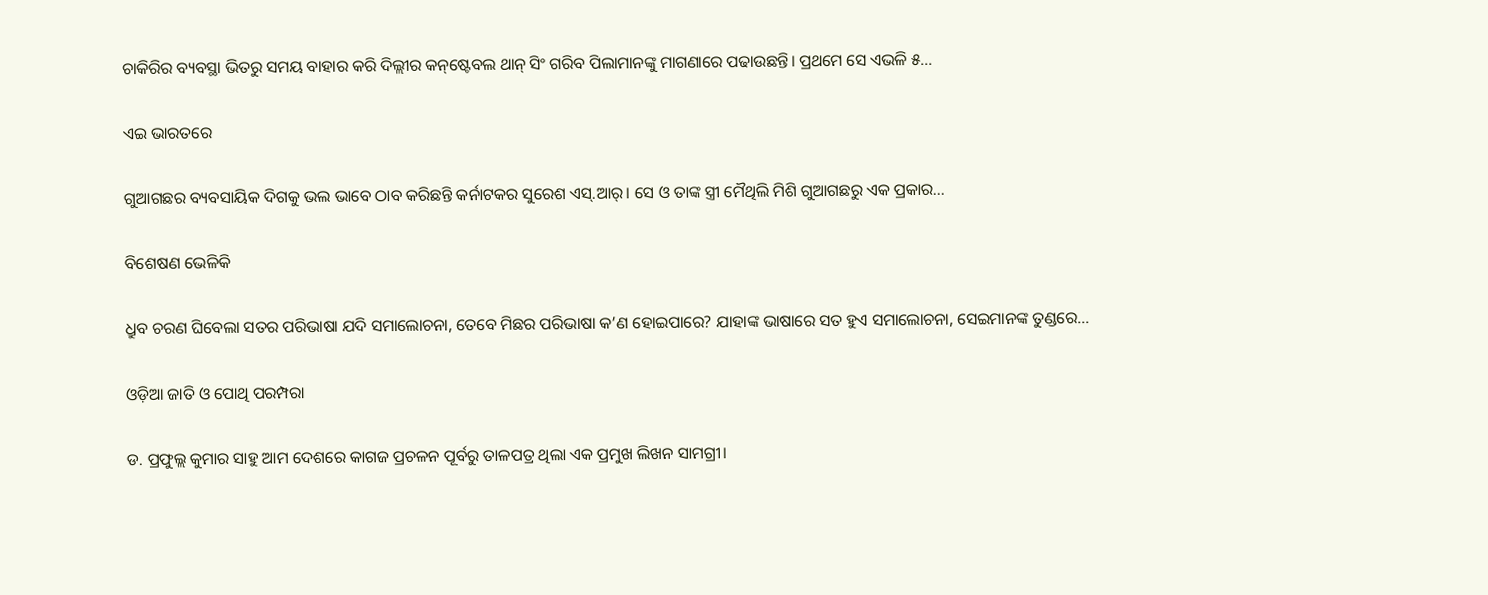ଚାକିରିର ବ୍ୟବସ୍ଥା ଭିତରୁ ସମୟ ବାହାର କରି ଦିଲ୍ଲୀର କନ୍‌ଷ୍ଟେବଲ ଥାନ୍‌ ସିଂ ଗରିବ ପିଲାମାନଙ୍କୁ ମାଗଣାରେ ପଢାଉଛନ୍ତି। ପ୍ରଥମେ ସେ ଏଭଳି ୫...

ଏଇ ଭାରତରେ

ଗୁଆଗଛର ବ୍ୟବସାୟିକ ଦିଗକୁ ଭଲ ଭାବେ ଠାବ କରିଛନ୍ତି କର୍ନାଟକର ସୁରେଶ ଏସ୍‌.ଆର୍‌। ସେ ଓ ତାଙ୍କ ସ୍ତ୍ରୀ ମୈଥିଲି ମିଶି ଗୁଆଗଛରୁ ଏକ ପ୍ରକାର...

ବିଶେଷଣ ଭେଳିକି

ଧ୍ରୁବ ଚରଣ ଘିବେଲା ସତର ପରିଭାଷା ଯଦି ସମାଲୋଚନା, ତେବେ ମିଛର ପରିଭାଷା କ’ଣ ହୋଇପାରେ? ଯାହାଙ୍କ ଭାଷାରେ ସତ ହୁଏ ସମାଲୋଚନା, ସେଇମାନଙ୍କ ତୁଣ୍ଡରେ...

ଓଡ଼ିଆ ଜାତି ଓ ପୋଥି ପରମ୍ପରା

ଡ. ପ୍ରଫୁଲ୍ଲ କୁମାର ସାହୁ ଆମ ଦେଶରେ କାଗଜ ପ୍ରଚଳନ ପୂର୍ବରୁ ତାଳପତ୍ର ଥିଲା ଏକ ପ୍ରମୁଖ ଲିଖନ ସାମଗ୍ରୀ।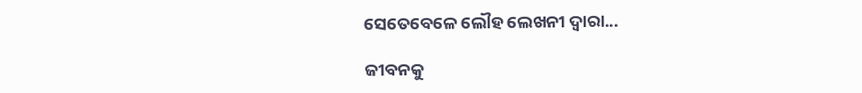ସେତେବେଳେ ଲୌହ ଲେଖନୀ ଦ୍ୱାରା...

ଜୀବନକୁ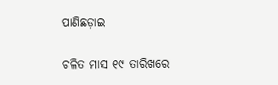ପାଣିଛଡ଼ାଇ

ଚଳିତ ମାସ ୧୯ ତାରିଖରେ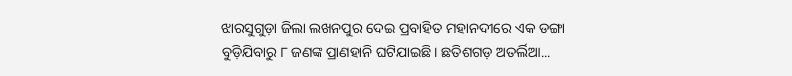ଝାରସୁଗୁଡ଼ା ଜିଲା ଲଖନପୁର ଦେଇ ପ୍ରବାହିତ ମହାନଦୀରେ ଏକ ଡଙ୍ଗା ବୁଡ଼ିଯିବାରୁ ୮ ଜଣଙ୍କ ପ୍ରାଣହାନି ଘଟିଯାଇଛି। ଛତିଶଗଡ଼ ଅତର୍ଲିଆ...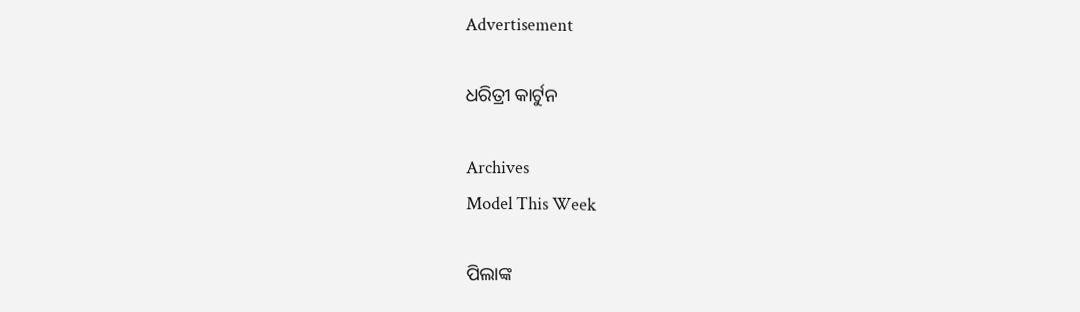Advertisement

ଧରିତ୍ରୀ କାର୍ଟୁନ

Archives
Model This Week

ପିଲାଙ୍କ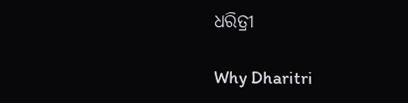ଧରିତ୍ରୀ

Why Dharitri